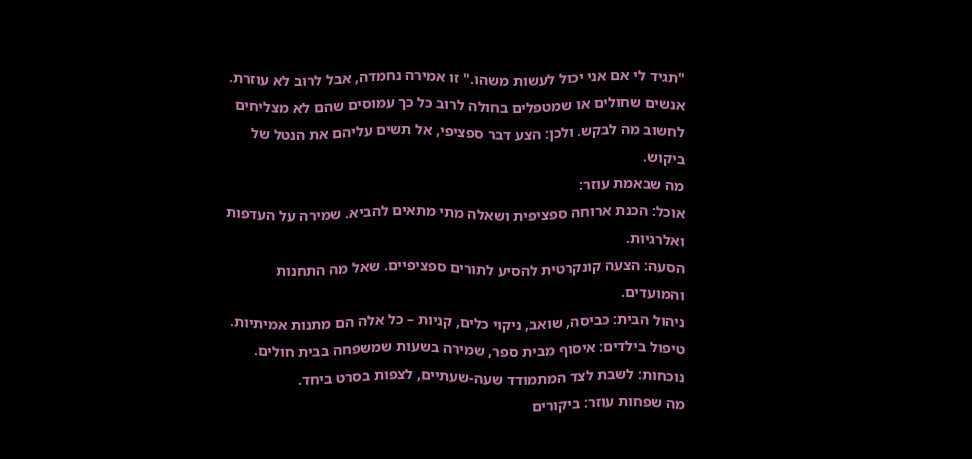"תגיד לי אם אני יכול לעשות משהו." זו אמירה נחמדה, אבל לרוב לא עוזרת. אנשים שחולים או שמטפלים בחולה לרוב כל כך עמוסים שהם לא מצליחים לחשוב מה לבקש. ולכן: הצע דבר ספציפי, אל תשים עליהם את הנטל של ביקוש.
מה שבאמת עוזר:
אוכל: הכנת ארוחה ספציפית ושאלה מתי מתאים להביא. שמירה על העדפות ואלרגיות.
הסעה: הצעה קונקרטית להסיע לתורים ספציפיים. שאל מה התחנות והמועדים.
ניהול הבית: כביסה, שואב, ניקוי כלים, קניות – כל אלה הם מתנות אמיתיות.
טיפול בילדים: איסוף מבית ספר, שמירה בשעות שמשפחה בבית חולים.
נוכחות: לשבת לצד המתמודד שעה-שעתיים, לצפות בסרט ביחד.
מה שפחות עוזר: ביקורים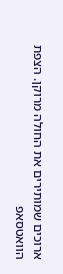ארוכים שמותירים את החולה מרוקן. הצפת הוואטסאפ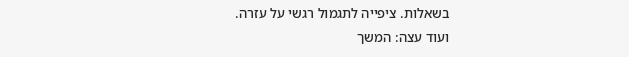בשאלות. ציפייה לתגמול רגשי על עזרה.
ועוד עצה: המשך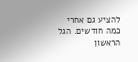להציע גם אחרי כמה חודשים. הגל הראשון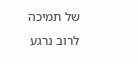של תמיכה לרוב נרגע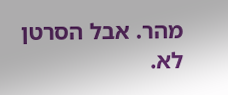מהר. אבל הסרטן לא.